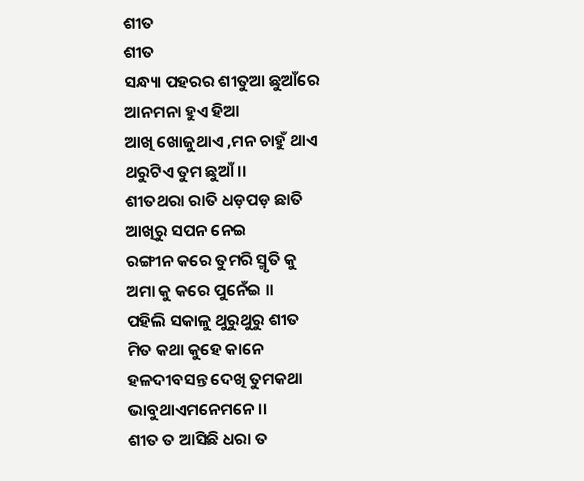ଶୀତ
ଶୀତ
ସନ୍ଧ୍ୟା ପହରର ଶୀତୁଆ ଛୁଆଁରେ
ଆନମନା ହୁଏ ହିଆ
ଆଖି ଖୋଜୁଥାଏ ,ମନ ଚାହୁଁ ଥାଏ
ଥରୁଟିଏ ତୁମ ଛୁଆଁ ।।
ଶୀତଥରା ରାତି ଧଡ଼ପଡ଼ ଛାତି
ଆଖିରୁ ସପନ ନେଇ
ରଙ୍ଗୀନ କରେ ତୁମରି ସ୍ମୃତି କୁ
ଅମା କୁ କରେ ପୁନେଁଇ ।।
ପହିଲି ସକାଳୁ ଥୁରୁଥୁରୁ ଶୀତ
ମିତ କଥା କୁହେ କାନେ
ହଳଦୀବସନ୍ତ ଦେଖି ତୁମକଥା
ଭାବୁଥାଏମନେମନେ ।।
ଶୀତ ତ ଆସିଛି ଧରା ତ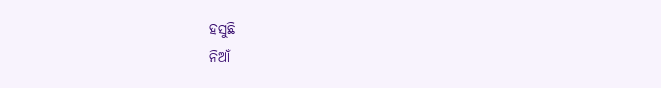ହସୁଛି
ନିଆଁ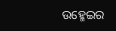ଉହ୍ମେଇର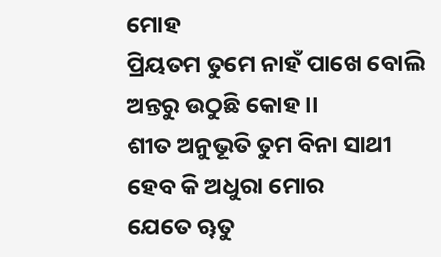ମୋହ
ପ୍ରିୟତମ ତୁମେ ନାହଁ ପାଖେ ବୋଲି
ଅନ୍ତରୁ ଉଠୁଛି କୋହ ।।
ଶୀତ ଅନୁଭୂତି ତୁମ ବିନା ସାଥୀ
ହେବ କି ଅଧୁରା ମୋର
ଯେତେ ୠତୁ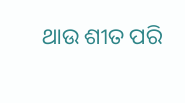ଥାଉ ଶୀତ ପରି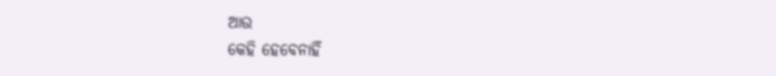ଆଉ
କେହି ହେବେନାହିଁ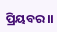ପ୍ରିୟବର।।